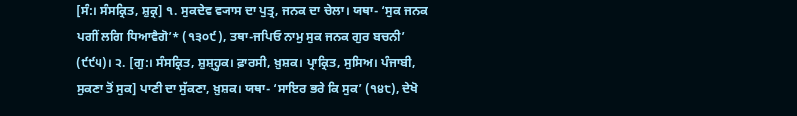[ਸੰ:। ਸੰਸਕ੍ਰਿਤ, ਸ਼ੁਕ੍ਰ] ੧. ਸੁਕਦੇਵ ਵ੍ਯਾਸ ਦਾ ਪੁਤ੍ਰ, ਜਨਕ ਦਾ ਚੇਲਾ। ਯਥਾ- ‘ਸੁਕ ਜਨਕ ਪਗੀਂ ਲਗਿ ਧਿਆਵੈਗੋ’* (੧੩੦੯), ਤਥਾ-ਜਪਿਓ ਨਾਮੁ ਸੁਕ ਜਨਕ ਗੁਰ ਬਚਨੀ’ (੯੯੫)। ੨. [ਗੁ:। ਸੰਸਕ੍ਰਿਤ, ਸ਼ੁਸ਼੍ਹ੍ਹਕ। ਫ਼ਾਰਸੀ, ਖ਼ੁਸ਼ਕ। ਪ੍ਰਾਕ੍ਰਿਤ, ਸੁਸਿਅ। ਪੰਜਾਬੀ, ਸੁਕਣਾ ਤੋਂ ਸੁਕ] ਪਾਣੀ ਦਾ ਸੁੱਕਣਾ, ਖ਼ੁਸ਼ਕ। ਯਥਾ- ‘ਸਾਇਰ ਭਰੇ ਕਿ ਸੁਕ’ (੧੪੮), ਦੇਖੋ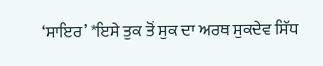‘ਸਾਇਰ’ *ਇਸੇ ਤੁਕ ਤੋਂ ਸੁਕ ਦਾ ਅਰਥ ਸੁਕਦੇਵ ਸਿੱਧ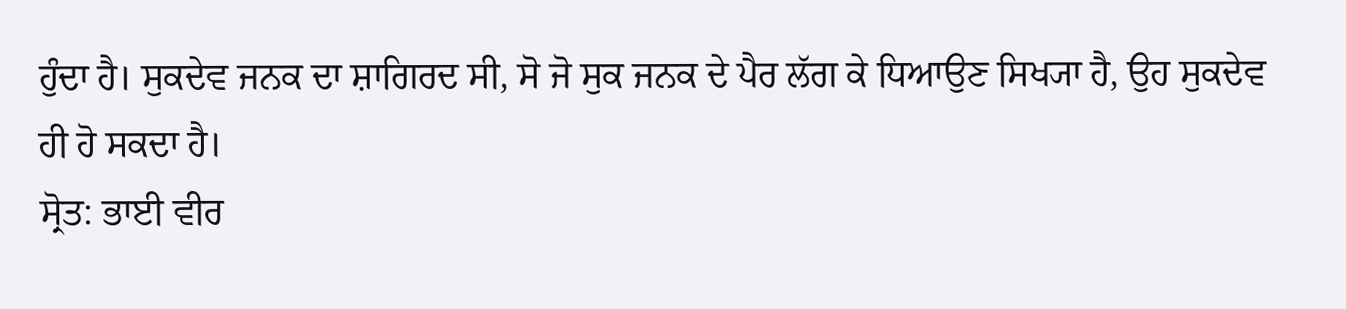ਹੁੰਦਾ ਹੈ। ਸੁਕਦੇਵ ਜਨਕ ਦਾ ਸ਼ਾਗਿਰਦ ਸੀ, ਸੋ ਜੋ ਸੁਕ ਜਨਕ ਦੇ ਪੈਰ ਲੱਗ ਕੇ ਧਿਆਉਣ ਸਿਖ੍ਯਾ ਹੈ, ਉਹ ਸੁਕਦੇਵ ਹੀ ਹੋ ਸਕਦਾ ਹੈ।
ਸ੍ਰੋਤ: ਭਾਈ ਵੀਰ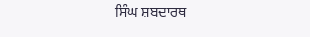ਸਿੰਘ ਸ਼ਬਦਾਰਥ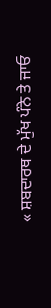« ਸ਼ਬਦਾਰਥ ਦੇ ਮੁੱਖ ਪੰਨੇ ਤੇ ਜਾਓ